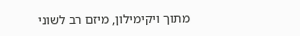מתוך ויקימילון, מיזם רב לשוני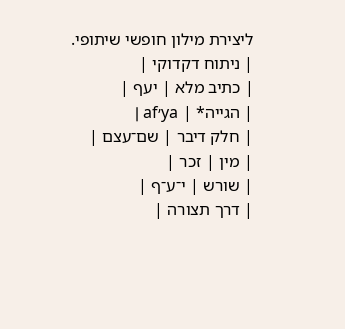ליצירת מילון חופשי שיתופי.
| ניתוח דקדוקי |
| כתיב מלא | יעף |
| הגייה* | ya׳af |
| חלק דיבר | שם־עצם |
| מין | זכר |
| שורש | י־ע־ף |
| דרך תצורה |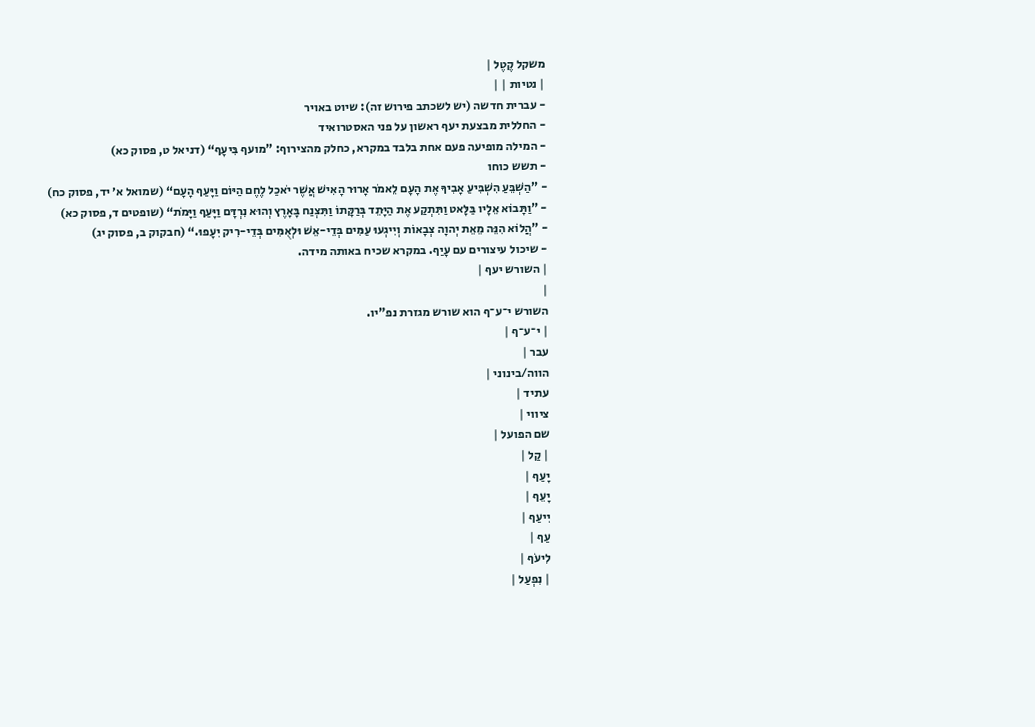משקל קֶטֶל |
| נטיות | |
- עברית חדשה (יש לשכתב פירוש זה): שיוט באויר
- החללית מבצעת יעף ראשון על פני האסטרואיד
- המילה מופיעה פעם אחת בלבד במקרא, כחלק מהצירוף: ”מועף בִּיעָף“ (דניאל ט, פסוק כא)
- תשש כוחו
- ”הַשְׁבֵּעַ הִשְׁבִּיעַ אָבִיךָ אֶת הָעָם לֵאמֹר אָרוּר הָאִישׁ אֲשֶׁר יֹאכַל לֶחֶם הַיּוֹם וַיָּעַף הָעָם“ (שמואל א׳ יד, פסוק כח)
- ”וַתָּבוֹא אֵלָיו בַּלָּאט וַתִּתְקַע אֶת הַיָּתֵד בְּרַקָּתוֹ וַתִּצְנַח בָּאָרֶץ וְהוּא נִרְדָּם וַיָּעַף וַיָּמֹת“ (שופטים ד, פסוק כא)
- ”הֲלוֹא הִנֵּה מֵאֵת יְהוָה צְבָאוֹת וְיִיגְעוּ עַמִּים בְּדֵי-אֵשׁ וּלְאֻמִּים בְּדֵי-רִיק יִעָפוּ.“ (חבקוק ב, פסוק יג)
- שיכול עיצורים עם עָיַף. במקרא שכיח באותה מידה.
| השורש יעף |
|
השורש י־ע־ף הוא שורש מגזרת נפ"יו.
| י־ע־ף |
עבר |
הווה/בינוני |
עתיד |
ציווי |
שם הפועל |
| קַל |
יָעַף |
יָעֵף |
יִיעַף |
עַף |
לִיעֹף |
| נִפְעַל |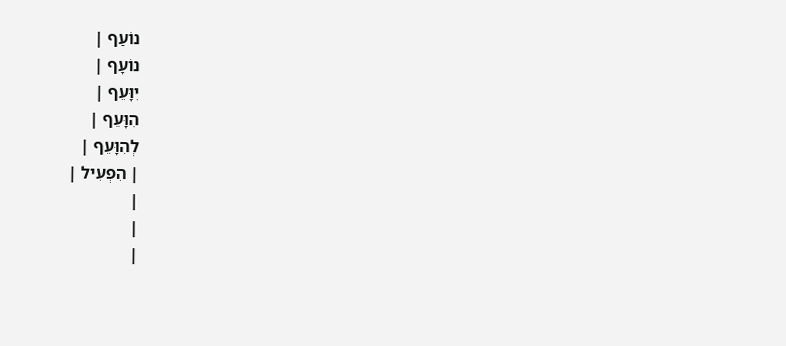נוֹעַף |
נוֹעָף |
יִוָּעֵף |
הִוָּעֵף |
לְהִוָּעֵף |
| הִפְעִיל |
|
|
|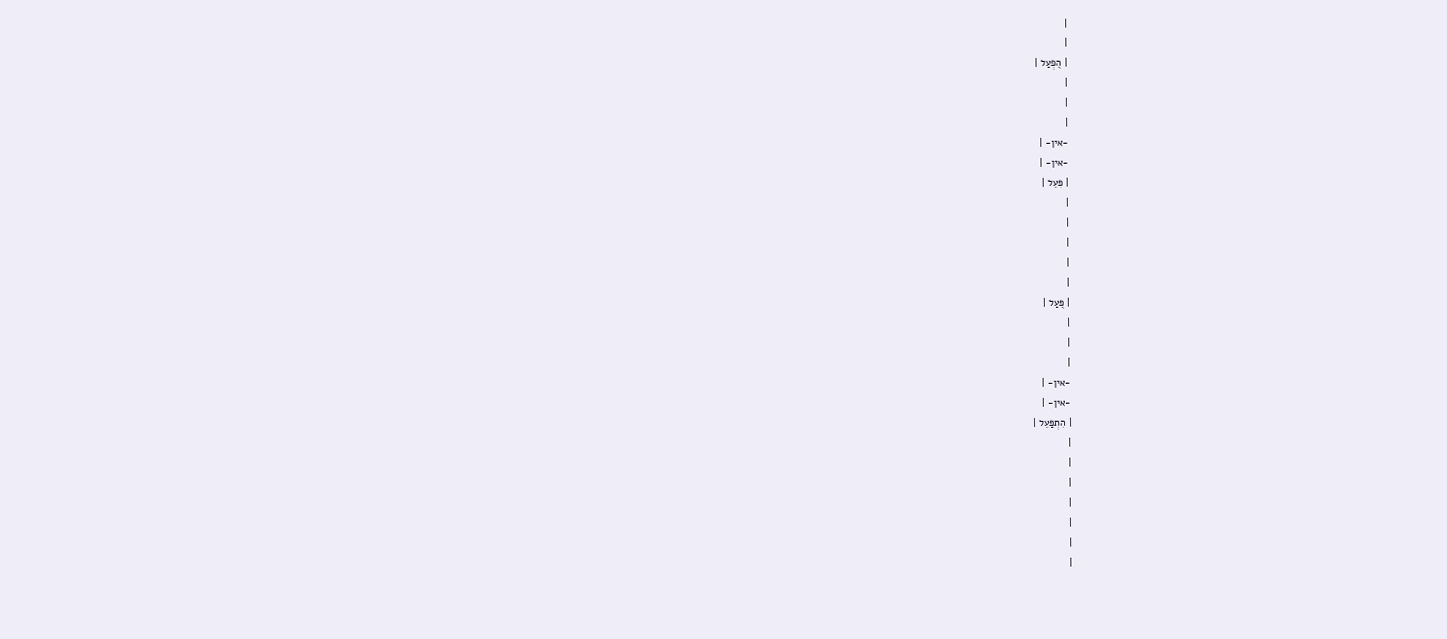|
|
| הֻפְעַל |
|
|
|
-אין- |
-אין- |
| פִּעֵל |
|
|
|
|
|
| פֻּעַל |
|
|
|
-אין- |
-אין- |
| הִתְפַּעֵל |
|
|
|
|
|
|
|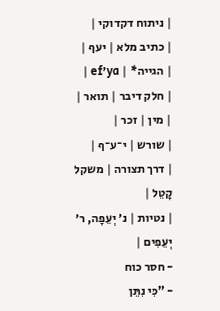| ניתוח דקדוקי |
| כתיב מלא | יעף |
| הגייה* | ya׳ef |
| חלק דיבר | תואר |
| מין | זכר |
| שורש | י־ע־ף |
| דרך תצורה | משקל קָטֵל |
| נטיות | נ׳ יְעֵפָה, ר׳ יְעֵפִים |
- חסר כוח
- ”כִּי נִתֵּן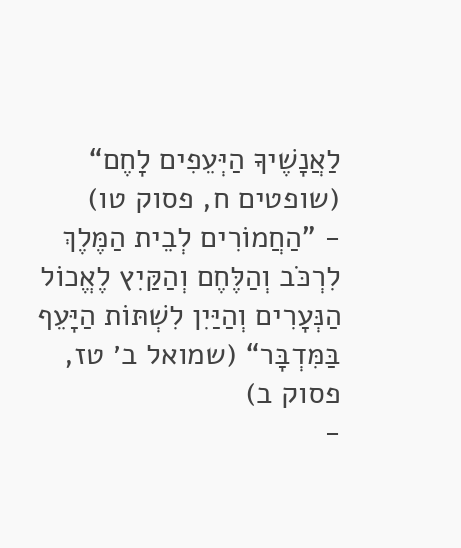לַאֲנָשֶׁיךָ הַיְּעֵפִים לָחֶם“ (שופטים ח, פסוק טו)
- ”הַחֲמוֹרִים לְבֵית הַמֶּלֶךְ לִרְכֹּב וְהַלֶּחֶם וְהַקַּיִץ לֶאֱכוֹל הַנְּעָרִים וְהַיַּיִן לִשְׁתּוֹת הַיָּעֵף בַּמִּדְבָּר“ (שמואל ב׳ טז, פסוק ב)
-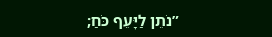”נֹתֵן לַיָּעֵף כֹּחַ;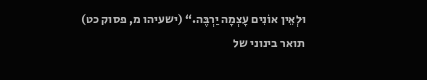וּלְאֵין אוֹנִים עָצְמָה יַרְבֶּה.“ (ישעיהו מ, פסוק כט)
תואר בינוני של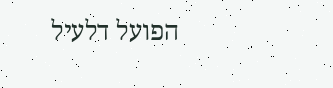הפועל דלעיל